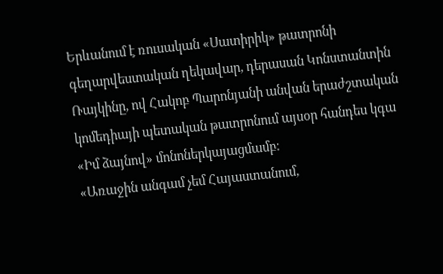Երևանում է ռուսական «Սատիրիկ» թատրոնի գեղարվեստական ղեկավար, դերասան Կոնստանտին Ռայկինը, ով Հակոբ Պարոնյանի անվան երաժշտական կոմեդիայի պետական թատրոնում այսօր հանդես կգա «Իմ ձայնով» մոնոներկայացմամբ։
«Առաջին անգամ չեմ Հայաստանում,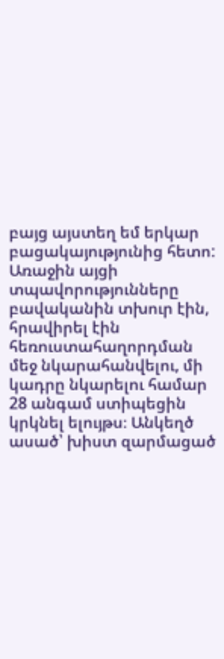բայց այստեղ եմ երկար բացակայությունից հետո: Առաջին այցի տպավորությունները բավականին տխուր էին, հրավիրել էին հեռուստահաղորդման մեջ նկարահանվելու, մի կադրը նկարելու համար 28 անգամ ստիպեցին կրկնել ելույթս։ Անկեղծ ասած՝ խիստ զարմացած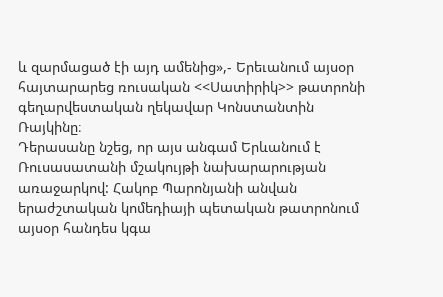և զարմացած էի այդ ամենից»,- Երեւանում այսօր հայտարարեց ռուսական <<Սատիրիկ>> թատրոնի գեղարվեստական ղեկավար Կոնստանտին Ռայկինը։
Դերասանը նշեց, որ այս անգամ Երևանում է Ռուսասատանի մշակույթի նախարարության առաջարկով: Հակոբ Պարոնյանի անվան երաժշտական կոմեդիայի պետական թատրոնում այսօր հանդես կգա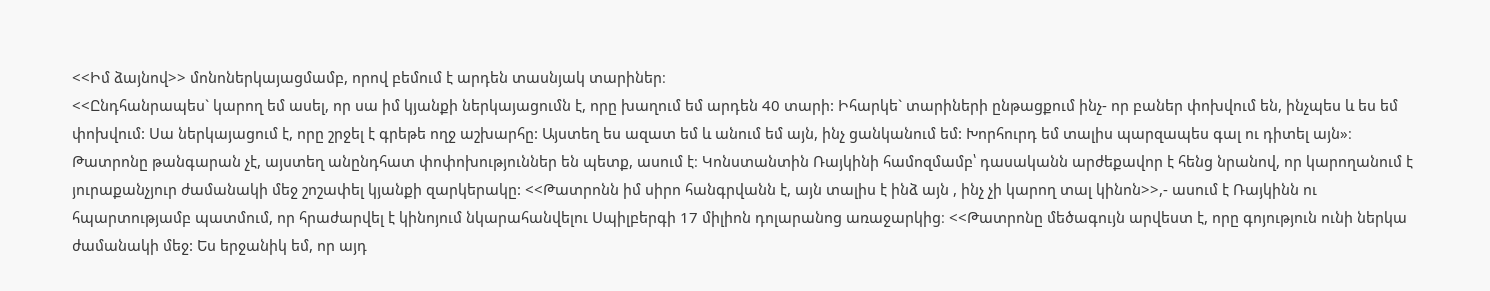<<Իմ ձայնով>> մոնոներկայացմամբ, որով բեմում է արդեն տասնյակ տարիներ։
<<Ընդհանրապես` կարող եմ ասել, որ սա իմ կյանքի ներկայացումն է, որը խաղում եմ արդեն 40 տարի: Իհարկե` տարիների ընթացքում ինչ- որ բաներ փոխվում են, ինչպես և ես եմ փոխվում: Սա ներկայացում է, որը շրջել է գրեթե ողջ աշխարհը: Այստեղ ես ազատ եմ և անում եմ այն, ինչ ցանկանում եմ: Խորհուրդ եմ տալիս պարզապես գալ ու դիտել այն»։
Թատրոնը թանգարան չէ, այստեղ անընդհատ փոփոխություններ են պետք, ասում է։ Կոնստանտին Ռայկինի համոզմամբ՝ դասականն արժեքավոր է հենց նրանով, որ կարողանում է յուրաքանչյուր ժամանակի մեջ շոշափել կյանքի զարկերակը: <<Թատրոնն իմ սիրո հանգրվանն է, այն տալիս է ինձ այն , ինչ չի կարող տալ կինոն>>,- ասում է Ռայկինն ու հպարտությամբ պատմում, որ հրաժարվել է կինոյում նկարահանվելու Սպիլբերգի 17 միլիոն դոլարանոց առաջարկից։ <<Թատրոնը մեծագույն արվեստ է, որը գոյություն ունի ներկա ժամանակի մեջ: Ես երջանիկ եմ, որ այդ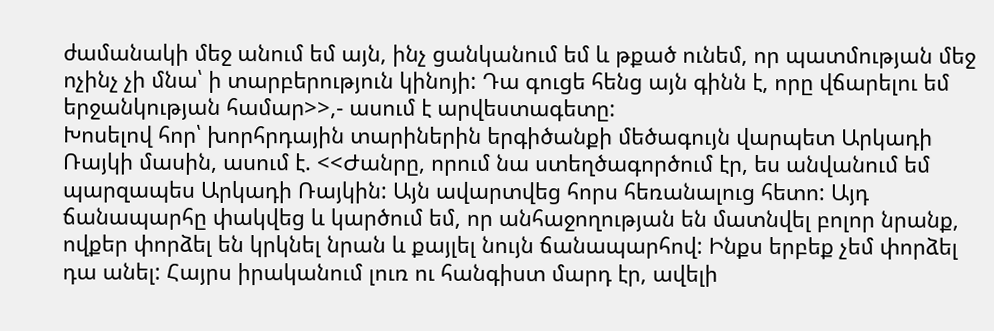ժամանակի մեջ անում եմ այն, ինչ ցանկանում եմ և թքած ունեմ, որ պատմության մեջ ոչինչ չի մնա՝ ի տարբերություն կինոյի: Դա գուցե հենց այն գինն է, որը վճարելու եմ երջանկության համար>>,- ասում է արվեստագետը:
Խոսելով հոր՝ խորհրդային տարիներին երգիծանքի մեծագույն վարպետ Արկադի Ռայկի մասին, ասում է. <<Ժանրը, որում նա ստեղծագործում էր, ես անվանում եմ պարզապես Արկադի Ռայկին: Այն ավարտվեց հորս հեռանալուց հետո: Այդ ճանապարհը փակվեց և կարծում եմ, որ անհաջողության են մատնվել բոլոր նրանք, ովքեր փորձել են կրկնել նրան և քայլել նույն ճանապարհով: Ինքս երբեք չեմ փորձել դա անել: Հայրս իրականում լուռ ու հանգիստ մարդ էր, ավելի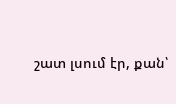շատ լսում էր, քան՝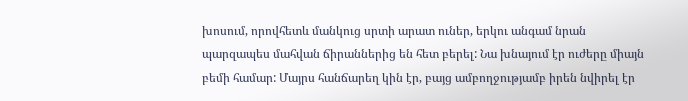խոսում, որովհետև մանկուց սրտի արատ ուներ, երկու անգամ նրան պարզապես մահվան ճիրաններից են հետ բերել: Նա խնայում էր ուժերը միայն բեմի համար: Մայրս հանճարեղ կին էր, բայց ամբողջությամբ իրեն նվիրել էր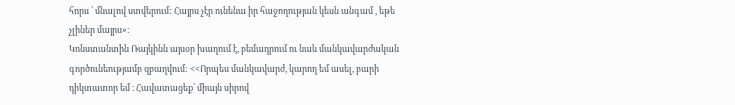հորս ՝ մնալով ստվերում: Հայրս չէր ունենա իր հաջողության կեսն անգամ , եթե չլիներ մայրս»։
Կոնստանտին Ռայկինն այսօր խաղում է, բեմադրում ու նաև մանկավարժական գործունեությամբ զբաղվում: <<Որպես մանկավարժ, կարող եմ ասել, բարի դիկտատոր եմ ։ Հավատացեք՝ միայն սիրով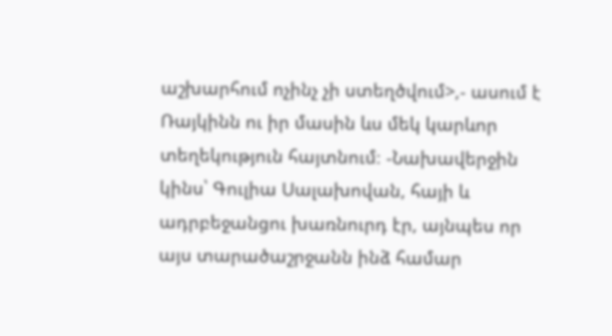աշխարհում ոչինչ չի ստեղծվում>,- ասում է Ռայկինն ու իր մասին ևս մեկ կարևոր տեղեկություն հայտնում։ -Նախավերջին կինս՝ Գուլիա Սալախովան, հայի և ադրբեջանցու խառնուրդ էր, այնպես որ այս տարածաշրջանն ինձ համար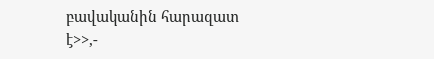բավականին հարազատ է>>,-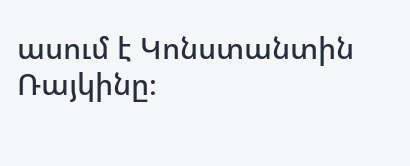ասում է Կոնստանտին Ռայկինը։